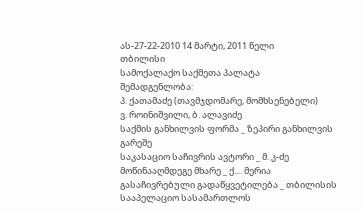ას-27-22-2010 14 მარტი, 2011 წელი
თბილისი
სამოქალაქო საქმეთა პალატა
შემადგენლობა:
პ. ქათამაძე (თავმჯდომარე, მომხსენებელი)
ვ. როინიშვილი, ბ. ალავიძე
საქმის განხილვის ფორმა _ ზეპირი განხილვის გარეშე
საკასაციო საჩივრის ავტორი _ მ. კ-ძე
მოწინააღმდეგე მხარე _ ქ.... მერია
გასაჩივრებული გადაწყვეტილება _ თბილისის სააპელაციო სასამართლოს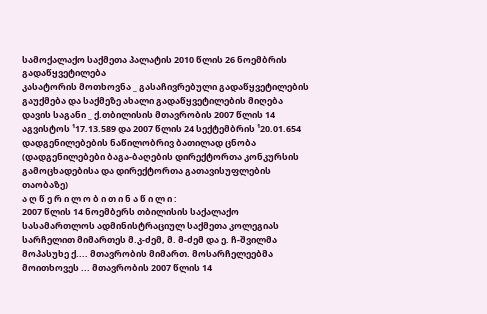სამოქალაქო საქმეთა პალატის 2010 წლის 26 ნოემბრის გადაწყვეტილება
კასატორის მოთხოვნა _ გასაჩივრებული გადაწყვეტილების გაუქმება და საქმეზე ახალი გადაწყვეტილების მიღება
დავის საგანი _ ქ.თბილისის მთავრობის 2007 წლის 14 აგვისტოს ¹17.13.589 და 2007 წლის 24 სექტემბრის ¹20.01.654 დადგენილებების ნაწილობრივ ბათილად ცნობა (დადგენილებები ბაგა-ბაღების დირექტორთა კონკურსის გამოცხადებისა და დირექტორთა გათავისუფლების თაობაზე)
ა ღ წ ე რ ი ლ ო ბ ი თ ი ნ ა წ ი ლ ი :
2007 წლის 14 ნოემბერს თბილისის საქალაქო სასამართლოს ადმინისტრაციულ საქმეთა კოლეგიას სარჩელით მიმართეს მ.კ-ძემ, მ. მ-ძემ და ე. ჩ-შვილმა მოპასუხე ქ.... მთავრობის მიმართ. მოსარჩელეებმა მოითხოვეს ... მთავრობის 2007 წლის 14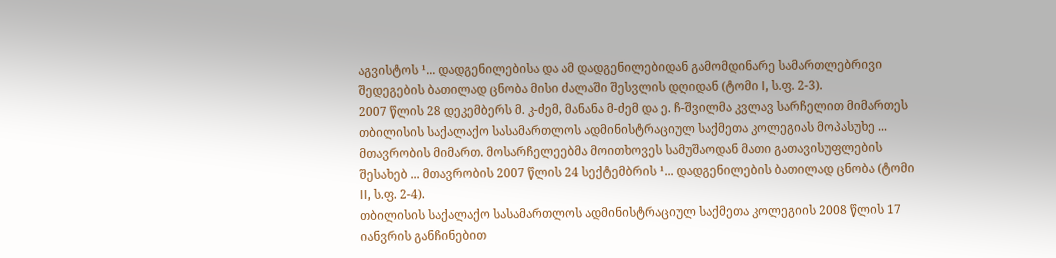აგვისტოს ¹... დადგენილებისა და ამ დადგენილებიდან გამომდინარე სამართლებრივი შედეგების ბათილად ცნობა მისი ძალაში შესვლის დღიდან (ტომი I, ს.ფ. 2-3).
2007 წლის 28 დეკემბერს მ. კ-ძემ, მანანა მ-ძემ და ე. ჩ-შვილმა კვლავ სარჩელით მიმართეს თბილისის საქალაქო სასამართლოს ადმინისტრაციულ საქმეთა კოლეგიას მოპასუხე ... მთავრობის მიმართ. მოსარჩელეებმა მოითხოვეს სამუშაოდან მათი გათავისუფლების შესახებ ... მთავრობის 2007 წლის 24 სექტემბრის ¹... დადგენილების ბათილად ცნობა (ტომი II, ს.ფ. 2-4).
თბილისის საქალაქო სასამართლოს ადმინისტრაციულ საქმეთა კოლეგიის 2008 წლის 17 იანვრის განჩინებით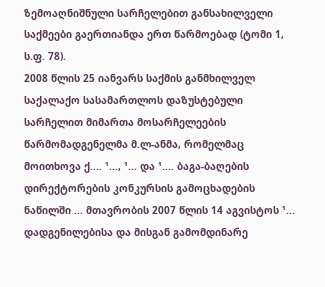ზემოაღნიშნული სარჩელებით განსახილველი საქმეები გაერთიანდა ერთ წარმოებად (ტომი 1, ს.ფ. 78).
2008 წლის 25 იანვარს საქმის განმხილველ საქალაქო სასამართლოს დაზუსტებული სარჩელით მიმართა მოსარჩელეების წარმომადგენელმა მ.ლ-ანმა, რომელმაც მოითხოვა ქ.... ¹..., ¹... და ¹.... ბაგა-ბაღების დირექტორების კონკურსის გამოცხადების ნაწილში ... მთავრობის 2007 წლის 14 აგვისტოს ¹... დადგენილებისა და მისგან გამომდინარე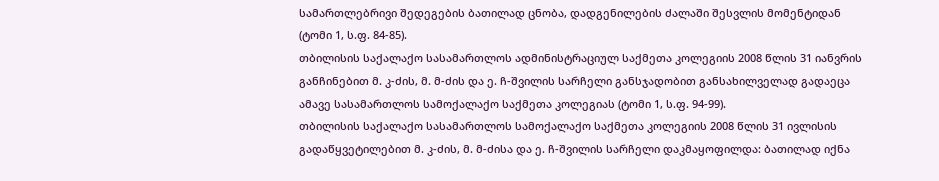სამართლებრივი შედეგების ბათილად ცნობა, დადგენილების ძალაში შესვლის მომენტიდან (ტომი 1, ს.ფ. 84-85).
თბილისის საქალაქო სასამართლოს ადმინისტრაციულ საქმეთა კოლეგიის 2008 წლის 31 იანვრის განჩინებით მ. კ-ძის, მ. მ-ძის და ე. ჩ-შვილის სარჩელი განსჯადობით განსახილველად გადაეცა ამავე სასამართლოს სამოქალაქო საქმეთა კოლეგიას (ტომი 1, ს.ფ. 94-99).
თბილისის საქალაქო სასამართლოს სამოქალაქო საქმეთა კოლეგიის 2008 წლის 31 ივლისის გადაწყვეტილებით მ. კ-ძის, მ. მ-ძისა და ე. ჩ-შვილის სარჩელი დაკმაყოფილდა: ბათილად იქნა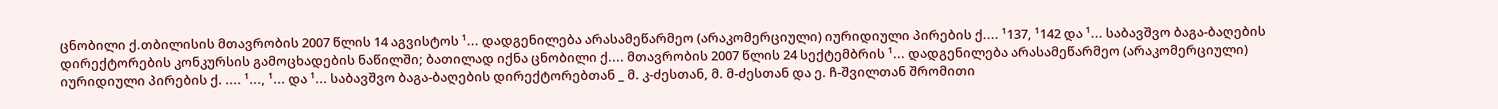ცნობილი ქ.თბილისის მთავრობის 2007 წლის 14 აგვისტოს ¹... დადგენილება არასამეწარმეო (არაკომერციული) იურიდიული პირების ქ.... ¹137, ¹142 და ¹... საბავშვო ბაგა-ბაღების დირექტორების კონკურსის გამოცხადების ნაწილში; ბათილად იქნა ცნობილი ქ.... მთავრობის 2007 წლის 24 სექტემბრის ¹... დადგენილება არასამეწარმეო (არაკომერციული) იურიდიული პირების ქ. .... ¹..., ¹... და ¹... საბავშვო ბაგა-ბაღების დირექტორებთან _ მ. კ-ძესთან, მ. მ-ძესთან და ე. ჩ-შვილთან შრომითი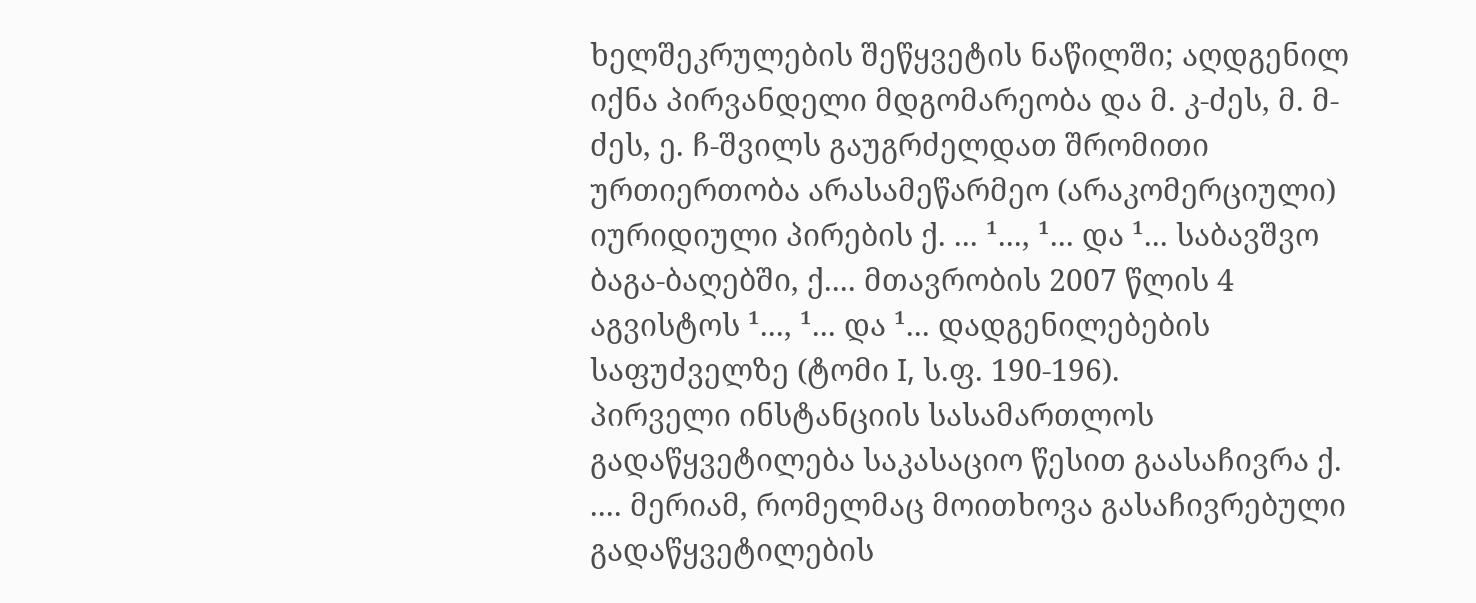ხელშეკრულების შეწყვეტის ნაწილში; აღდგენილ იქნა პირვანდელი მდგომარეობა და მ. კ-ძეს, მ. მ-ძეს, ე. ჩ-შვილს გაუგრძელდათ შრომითი ურთიერთობა არასამეწარმეო (არაკომერციული) იურიდიული პირების ქ. ... ¹..., ¹... და ¹... საბავშვო ბაგა-ბაღებში, ქ.... მთავრობის 2007 წლის 4 აგვისტოს ¹..., ¹... და ¹... დადგენილებების საფუძველზე (ტომი I, ს.ფ. 190-196).
პირველი ინსტანციის სასამართლოს გადაწყვეტილება საკასაციო წესით გაასაჩივრა ქ. .... მერიამ, რომელმაც მოითხოვა გასაჩივრებული გადაწყვეტილების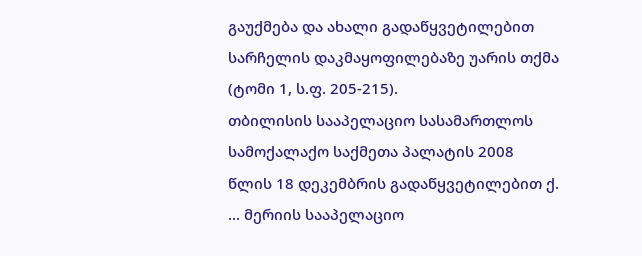გაუქმება და ახალი გადაწყვეტილებით სარჩელის დაკმაყოფილებაზე უარის თქმა (ტომი 1, ს.ფ. 205-215).
თბილისის სააპელაციო სასამართლოს სამოქალაქო საქმეთა პალატის 2008 წლის 18 დეკემბრის გადაწყვეტილებით ქ. ... მერიის სააპელაციო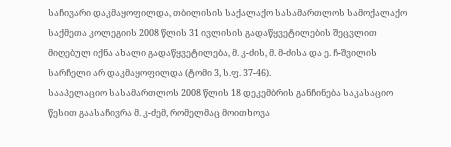საჩივარი დაკმაყოფილდა, თბილისის საქალაქო სასამართლოს სამოქალაქო საქმეთა კოლეგიის 2008 წლის 31 ივლისის გადაწყვეტილების შეცვლით მიღებულ იქნა ახალი გადაწყვეტილება, მ. კ-ძის, მ. მ-ძისა და ე. ჩ-შვილის სარჩელი არ დაკმაყოფილდა (ტომი 3, ს.ფ. 37-46).
სააპელაციო სასამართლოს 2008 წლის 18 დეკემბრის განჩინება საკასაციო წესით გაასაჩივრა მ. კ-ძემ, რომელმაც მოითხოვა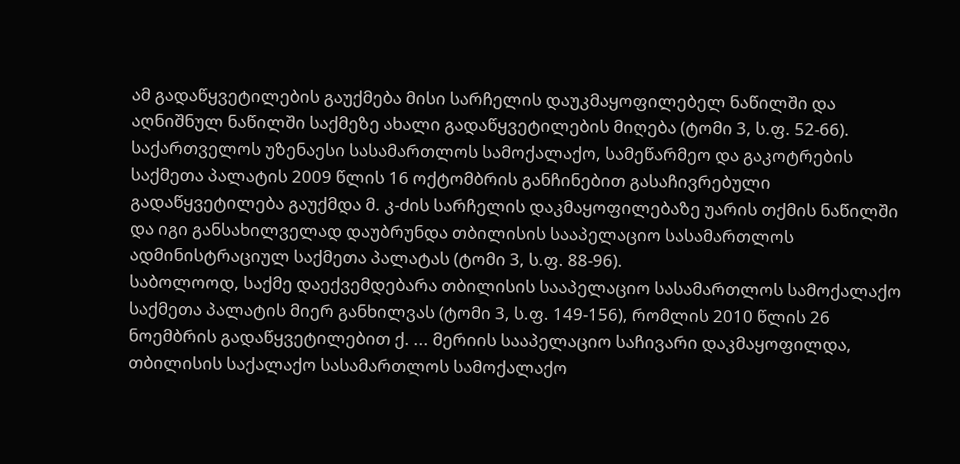ამ გადაწყვეტილების გაუქმება მისი სარჩელის დაუკმაყოფილებელ ნაწილში და აღნიშნულ ნაწილში საქმეზე ახალი გადაწყვეტილების მიღება (ტომი 3, ს.ფ. 52-66).
საქართველოს უზენაესი სასამართლოს სამოქალაქო, სამეწარმეო და გაკოტრების საქმეთა პალატის 2009 წლის 16 ოქტომბრის განჩინებით გასაჩივრებული გადაწყვეტილება გაუქმდა მ. კ-ძის სარჩელის დაკმაყოფილებაზე უარის თქმის ნაწილში და იგი განსახილველად დაუბრუნდა თბილისის სააპელაციო სასამართლოს ადმინისტრაციულ საქმეთა პალატას (ტომი 3, ს.ფ. 88-96).
საბოლოოდ, საქმე დაექვემდებარა თბილისის სააპელაციო სასამართლოს სამოქალაქო საქმეთა პალატის მიერ განხილვას (ტომი 3, ს.ფ. 149-156), რომლის 2010 წლის 26 ნოემბრის გადაწყვეტილებით ქ. ... მერიის სააპელაციო საჩივარი დაკმაყოფილდა, თბილისის საქალაქო სასამართლოს სამოქალაქო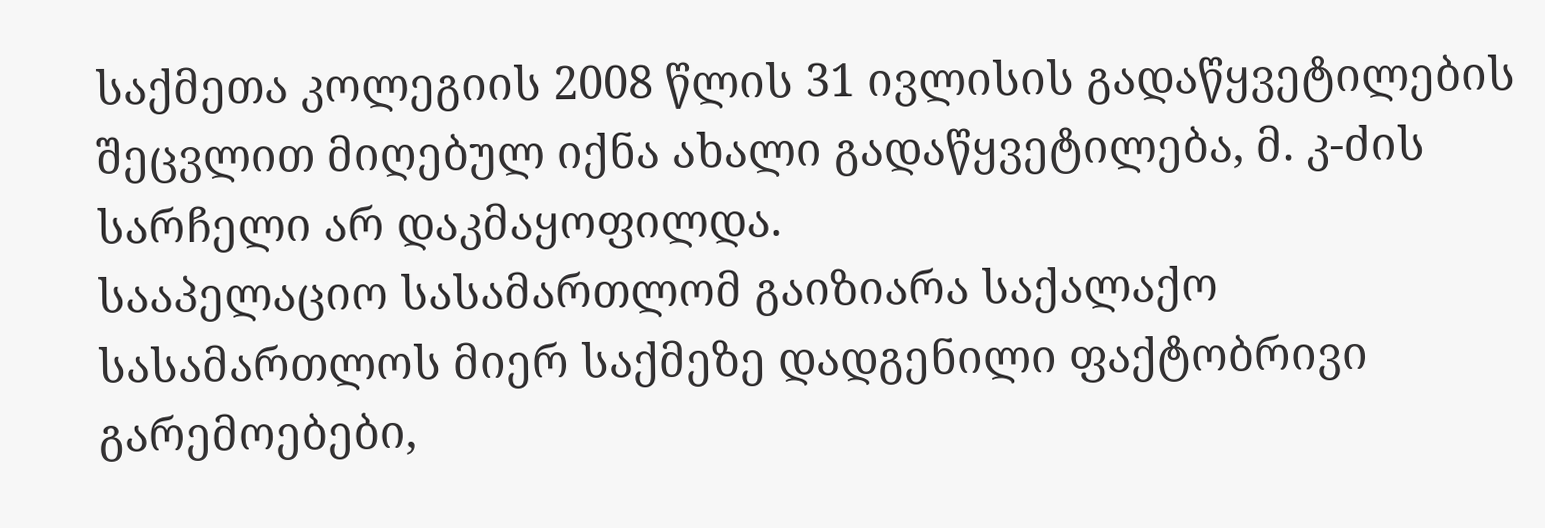საქმეთა კოლეგიის 2008 წლის 31 ივლისის გადაწყვეტილების შეცვლით მიღებულ იქნა ახალი გადაწყვეტილება, მ. კ-ძის სარჩელი არ დაკმაყოფილდა.
სააპელაციო სასამართლომ გაიზიარა საქალაქო სასამართლოს მიერ საქმეზე დადგენილი ფაქტობრივი გარემოებები,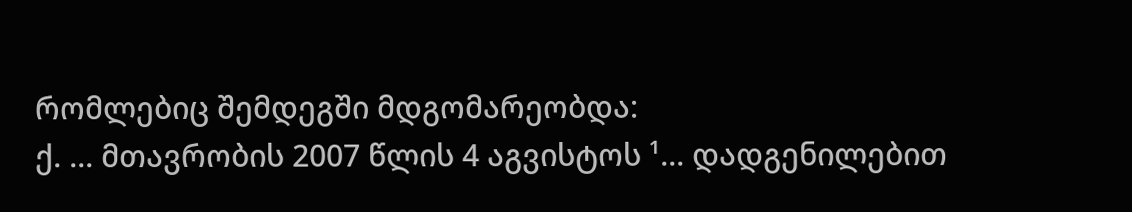რომლებიც შემდეგში მდგომარეობდა:
ქ. ... მთავრობის 2007 წლის 4 აგვისტოს ¹... დადგენილებით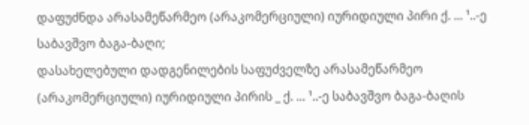დაფუძნდა არასამეწარმეო (არაკომერციული) იურიდიული პირი ქ. ... ¹..-ე საბავშვო ბაგა-ბაღი;
დასახელებული დადგენილების საფუძველზე არასამეწარმეო (არაკომერციული) იურიდიული პირის _ ქ. ... ¹..-ე საბავშვო ბაგა-ბაღის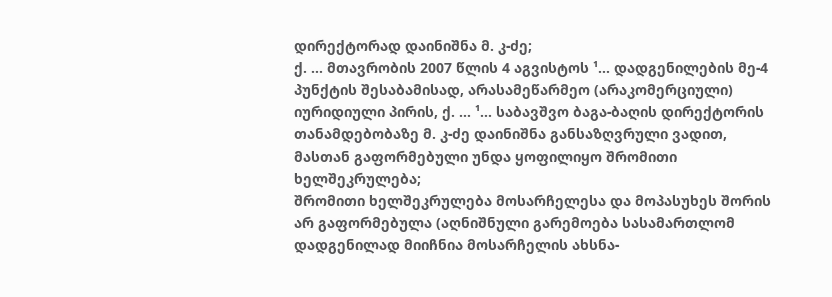დირექტორად დაინიშნა მ. კ-ძე;
ქ. ... მთავრობის 2007 წლის 4 აგვისტოს ¹... დადგენილების მე-4 პუნქტის შესაბამისად, არასამეწარმეო (არაკომერციული) იურიდიული პირის, ქ. ... ¹... საბავშვო ბაგა-ბაღის დირექტორის თანამდებობაზე მ. კ-ძე დაინიშნა განსაზღვრული ვადით, მასთან გაფორმებული უნდა ყოფილიყო შრომითი ხელშეკრულება;
შრომითი ხელშეკრულება მოსარჩელესა და მოპასუხეს შორის არ გაფორმებულა (აღნიშნული გარემოება სასამართლომ დადგენილად მიიჩნია მოსარჩელის ახსნა-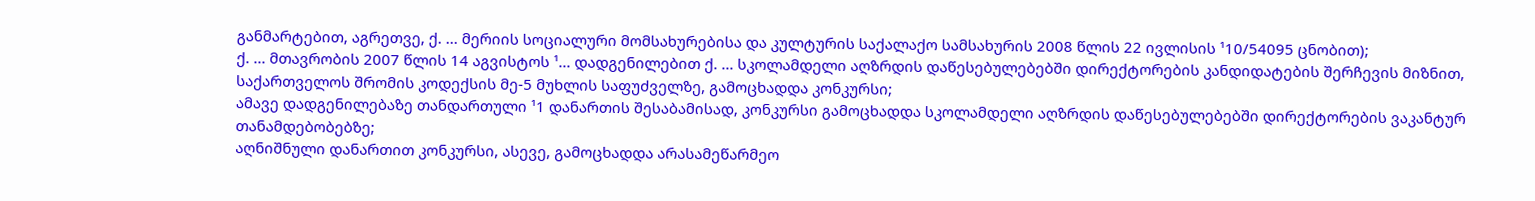განმარტებით, აგრეთვე, ქ. ... მერიის სოციალური მომსახურებისა და კულტურის საქალაქო სამსახურის 2008 წლის 22 ივლისის ¹10/54095 ცნობით);
ქ. ... მთავრობის 2007 წლის 14 აგვისტოს ¹... დადგენილებით ქ. ... სკოლამდელი აღზრდის დაწესებულებებში დირექტორების კანდიდატების შერჩევის მიზნით, საქართველოს შრომის კოდექსის მე-5 მუხლის საფუძველზე, გამოცხადდა კონკურსი;
ამავე დადგენილებაზე თანდართული ¹1 დანართის შესაბამისად, კონკურსი გამოცხადდა სკოლამდელი აღზრდის დაწესებულებებში დირექტორების ვაკანტურ თანამდებობებზე;
აღნიშნული დანართით კონკურსი, ასევე, გამოცხადდა არასამეწარმეო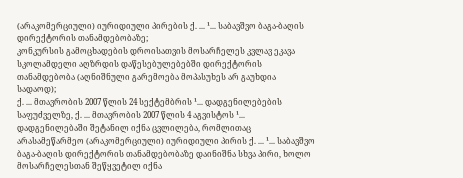(არაკომერციული) იურიდიული პირების ქ. ... ¹... საბავშვო ბაგა-ბაღის დირექტორის თანამდებობაზე;
კონკურსის გამოცხადების დროისათვის მოსარჩელეს კვლავ ეკავა სკოლამდელი აღზრდის დაწესებულებებში დირექტორის თანამდებობა (აღნიშნული გარემოება მოპასუხეს არ გაუხდია სადაოდ);
ქ. ... მთავრობის 2007 წლის 24 სექტემბრის ¹... დადგენილებების საფუძველზე, ქ. ... მთავრობის 2007 წლის 4 აგვისტოს ¹... დადგენილებაში შეტანილ იქნა ცვლილება, რომლითაც არასამეწარმეო (არაკომერციული) იურიდიული პირის ქ. ... ¹... საბავშვო ბაგა-ბაღის დირექტორის თანამდებობაზე დაინიშნა სხვა პირი, ხოლო მოსარჩელესთან შეწყვეტილ იქნა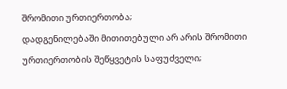შრომითი ურთიერთობა;
დადგენილებაში მითითებული არ არის შრომითი ურთიერთობის შეწყვეტის საფუძველი;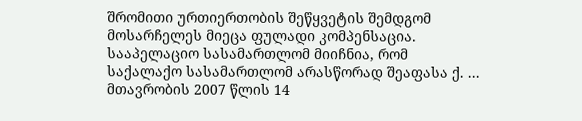შრომითი ურთიერთობის შეწყვეტის შემდგომ მოსარჩელეს მიეცა ფულადი კომპენსაცია.
სააპელაციო სასამართლომ მიიჩნია, რომ საქალაქო სასამართლომ არასწორად შეაფასა ქ. ... მთავრობის 2007 წლის 14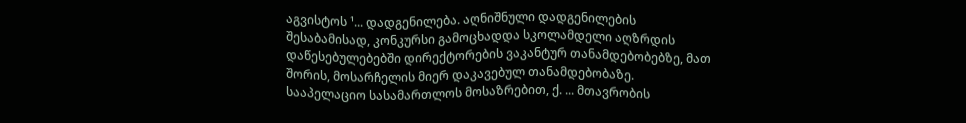აგვისტოს ¹... დადგენილება. აღნიშნული დადგენილების შესაბამისად, კონკურსი გამოცხადდა სკოლამდელი აღზრდის დაწესებულებებში დირექტორების ვაკანტურ თანამდებობებზე, მათ შორის, მოსარჩელის მიერ დაკავებულ თანამდებობაზე.
სააპელაციო სასამართლოს მოსაზრებით, ქ. ... მთავრობის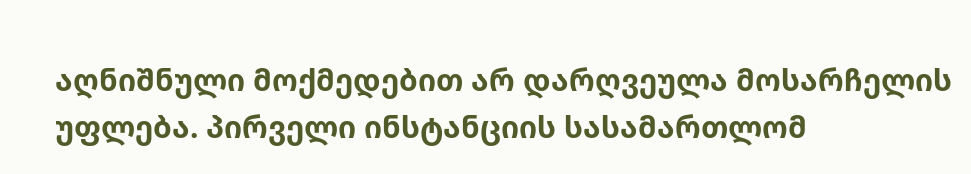აღნიშნული მოქმედებით არ დარღვეულა მოსარჩელის უფლება. პირველი ინსტანციის სასამართლომ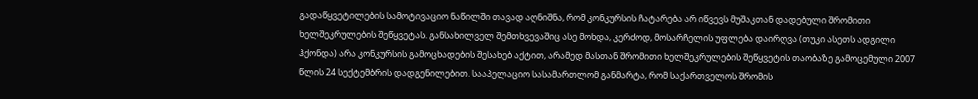გადაწყვეტილების სამოტივაციო ნაწილში თავად აღნიშნა, რომ კონკურსის ჩატარება არ იწვევს მუშაკთან დადებული შრომითი ხელშეკრულების შეწყვეტას. განსახილველ შემთხვევაშიც ასე მოხდა, კერძოდ, მოსარჩელის უფლება დაირღვა (თუკი ასეთს ადგილი ჰქონდა) არა კონკურსის გამოცხადების შესახებ აქტით, არამედ მასთან შრომითი ხელშეკრულების შეწყვეტის თაობაზე გამოცემული 2007 წლის 24 სექტემბრის დადგენილებით. სააპელაციო სასამართლომ განმარტა, რომ საქართველოს შრომის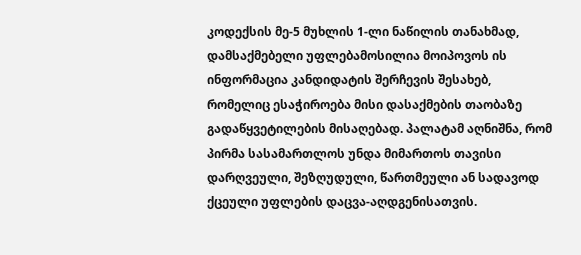კოდექსის მე-5 მუხლის 1-ლი ნაწილის თანახმად, დამსაქმებელი უფლებამოსილია მოიპოვოს ის ინფორმაცია კანდიდატის შერჩევის შესახებ, რომელიც ესაჭიროება მისი დასაქმების თაობაზე გადაწყვეტილების მისაღებად. პალატამ აღნიშნა, რომ პირმა სასამართლოს უნდა მიმართოს თავისი დარღვეული, შეზღუდული, წართმეული ან სადავოდ ქცეული უფლების დაცვა-აღდგენისათვის.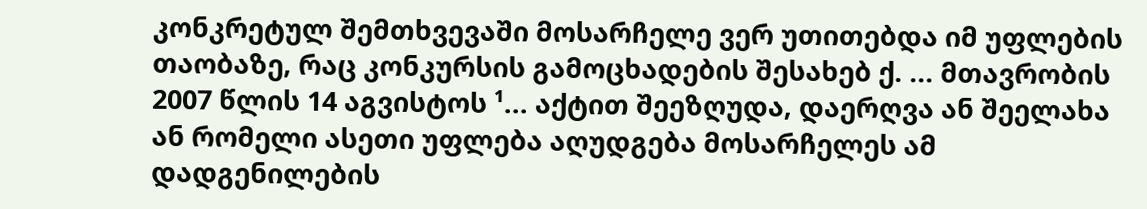კონკრეტულ შემთხვევაში მოსარჩელე ვერ უთითებდა იმ უფლების თაობაზე, რაც კონკურსის გამოცხადების შესახებ ქ. ... მთავრობის 2007 წლის 14 აგვისტოს ¹... აქტით შეეზღუდა, დაერღვა ან შეელახა ან რომელი ასეთი უფლება აღუდგება მოსარჩელეს ამ დადგენილების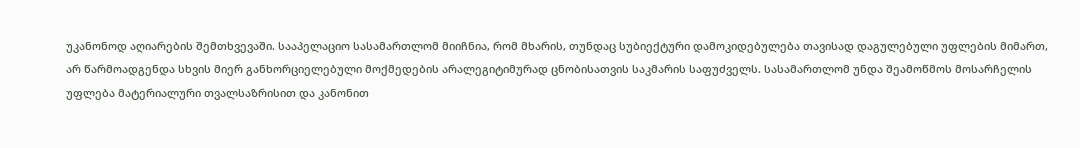უკანონოდ აღიარების შემთხვევაში. სააპელაციო სასამართლომ მიიჩნია, რომ მხარის, თუნდაც სუბიექტური დამოკიდებულება თავისად დაგულებული უფლების მიმართ, არ წარმოადგენდა სხვის მიერ განხორციელებული მოქმედების არალეგიტიმურად ცნობისათვის საკმარის საფუძველს. სასამართლომ უნდა შეამოწმოს მოსარჩელის უფლება მატერიალური თვალსაზრისით და კანონით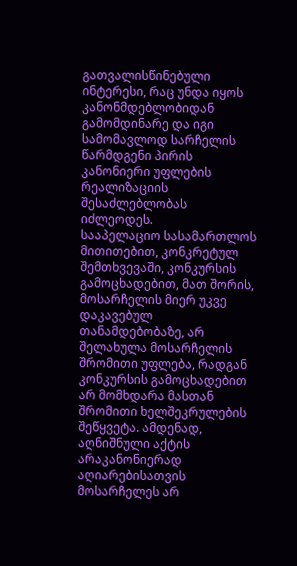გათვალისწინებული ინტერესი, რაც უნდა იყოს კანონმდებლობიდან გამომდინარე და იგი სამომავლოდ სარჩელის წარმდგენი პირის კანონიერი უფლების რეალიზაციის შესაძლებლობას იძლეოდეს.
სააპელაციო სასამართლოს მითითებით, კონკრეტულ შემთხვევაში, კონკურსის გამოცხადებით, მათ შორის, მოსარჩელის მიერ უკვე დაკავებულ თანამდებობაზე, არ შელახულა მოსარჩელის შრომითი უფლება, რადგან კონკურსის გამოცხადებით არ მომხდარა მასთან შრომითი ხელშეკრულების შეწყვეტა. ამდენად, აღნიშნული აქტის არაკანონიერად აღიარებისათვის მოსარჩელეს არ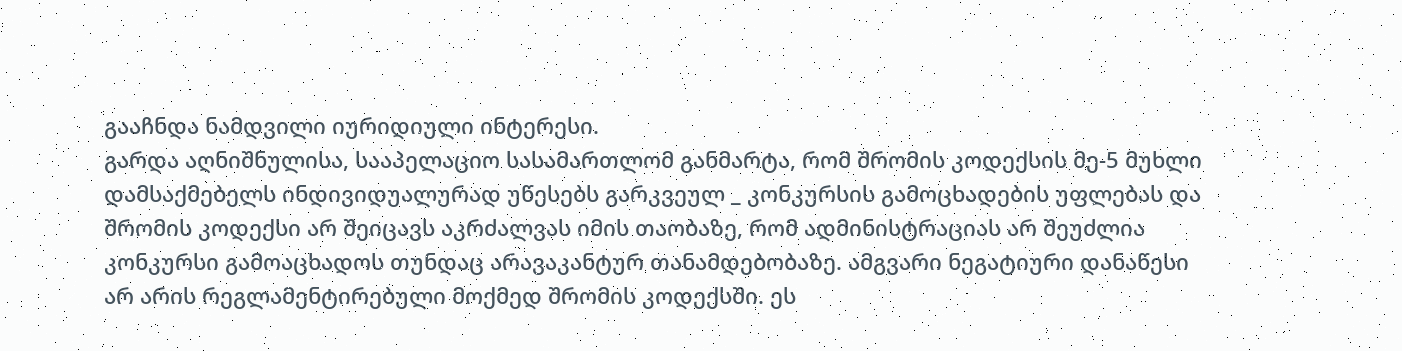გააჩნდა ნამდვილი იურიდიული ინტერესი.
გარდა აღნიშნულისა, სააპელაციო სასამართლომ განმარტა, რომ შრომის კოდექსის მე-5 მუხლი დამსაქმებელს ინდივიდუალურად უწესებს გარკვეულ _ კონკურსის გამოცხადების უფლებას და შრომის კოდექსი არ შეიცავს აკრძალვას იმის თაობაზე, რომ ადმინისტრაციას არ შეუძლია კონკურსი გამოაცხადოს თუნდაც არავაკანტურ თანამდებობაზე. ამგვარი ნეგატიური დანაწესი არ არის რეგლამენტირებული მოქმედ შრომის კოდექსში. ეს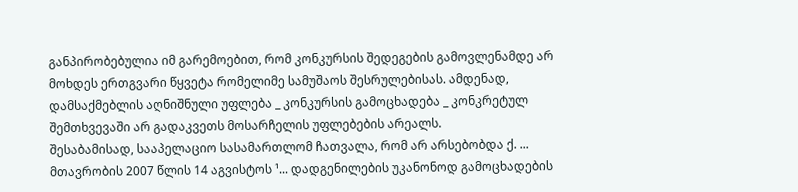განპირობებულია იმ გარემოებით, რომ კონკურსის შედეგების გამოვლენამდე არ მოხდეს ერთგვარი წყვეტა რომელიმე სამუშაოს შესრულებისას. ამდენად, დამსაქმებლის აღნიშნული უფლება _ კონკურსის გამოცხადება _ კონკრეტულ შემთხვევაში არ გადაკვეთს მოსარჩელის უფლებების არეალს.
შესაბამისად, სააპელაციო სასამართლომ ჩათვალა, რომ არ არსებობდა ქ. ... მთავრობის 2007 წლის 14 აგვისტოს ¹... დადგენილების უკანონოდ გამოცხადების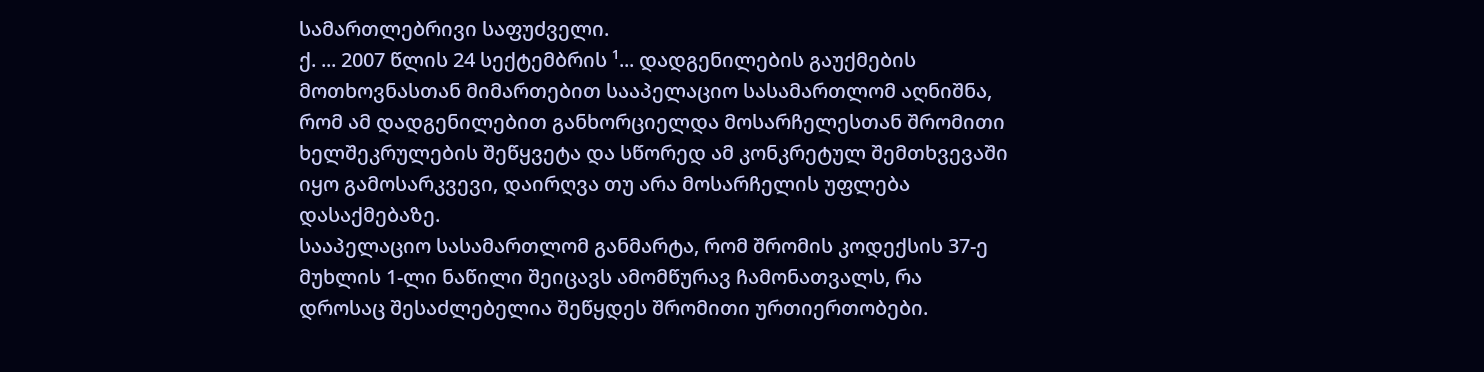სამართლებრივი საფუძველი.
ქ. ... 2007 წლის 24 სექტემბრის ¹... დადგენილების გაუქმების მოთხოვნასთან მიმართებით სააპელაციო სასამართლომ აღნიშნა, რომ ამ დადგენილებით განხორციელდა მოსარჩელესთან შრომითი ხელშეკრულების შეწყვეტა და სწორედ ამ კონკრეტულ შემთხვევაში იყო გამოსარკვევი, დაირღვა თუ არა მოსარჩელის უფლება დასაქმებაზე.
სააპელაციო სასამართლომ განმარტა, რომ შრომის კოდექსის 37-ე მუხლის 1-ლი ნაწილი შეიცავს ამომწურავ ჩამონათვალს, რა დროსაც შესაძლებელია შეწყდეს შრომითი ურთიერთობები.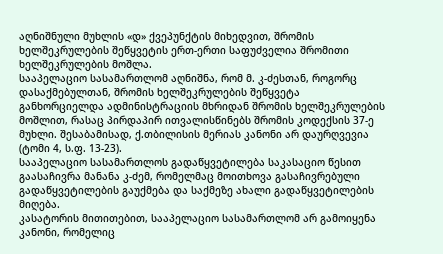აღნიშნული მუხლის «დ» ქვეპუნქტის მიხედვით, შრომის ხელშეკრულების შეწყვეტის ერთ-ერთი საფუძველია შრომითი ხელშეკრულების მოშლა.
სააპელაციო სასამართლომ აღნიშნა, რომ მ. კ-ძესთან, როგორც დასაქმებულთან, შრომის ხელშეკრულების შეწყვეტა განხორციელდა ადმინისტრაციის მხრიდან შრომის ხელშეკრულების მოშლით, რასაც პირდაპირ ითვალისწინებს შრომის კოდექსის 37-ე მუხლი. შესაბამისად, ქ.თბილისის მერიას კანონი არ დაურღვევია (ტომი 4, ს.ფ. 13-23).
სააპელაციო სასამართლოს გადაწყვეტილება საკასაციო წესით გაასაჩივრა მანანა კ-ძემ, რომელმაც მოითხოვა გასაჩივრებული გადაწყვეტილების გაუქმება და საქმეზე ახალი გადაწყვეტილების მიღება.
კასატორის მითითებით, სააპელაციო სასამართლომ არ გამოიყენა კანონი, რომელიც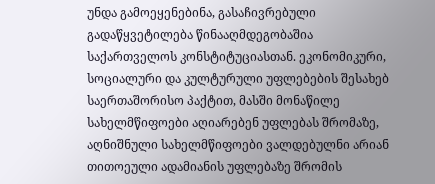უნდა გამოეყენებინა, გასაჩივრებული გადაწყვეტილება წინააღმდეგობაშია საქართველოს კონსტიტუციასთან. ეკონომიკური, სოციალური და კულტურული უფლებების შესახებ საერთაშორისო პაქტით, მასში მონაწილე სახელმწიფოები აღიარებენ უფლებას შრომაზე, აღნიშნული სახელმწიფოები ვალდებულნი არიან თითოეული ადამიანის უფლებაზე შრომის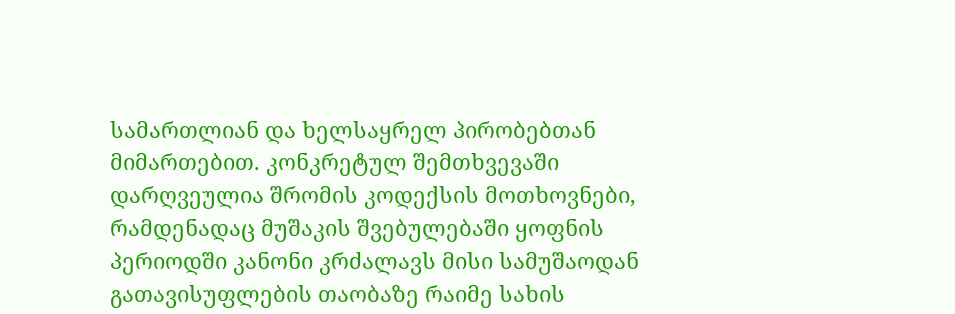სამართლიან და ხელსაყრელ პირობებთან მიმართებით. კონკრეტულ შემთხვევაში დარღვეულია შრომის კოდექსის მოთხოვნები, რამდენადაც მუშაკის შვებულებაში ყოფნის პერიოდში კანონი კრძალავს მისი სამუშაოდან გათავისუფლების თაობაზე რაიმე სახის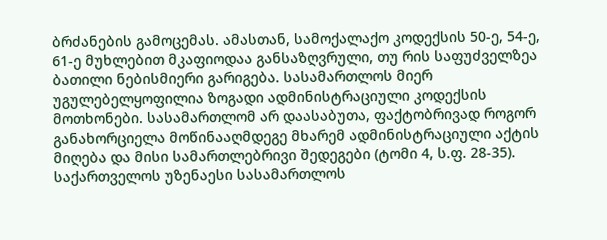ბრძანების გამოცემას. ამასთან, სამოქალაქო კოდექსის 50-ე, 54-ე, 61-ე მუხლებით მკაფიოდაა განსაზღვრული, თუ რის საფუძველზეა ბათილი ნებისმიერი გარიგება. სასამართლოს მიერ უგულებელყოფილია ზოგადი ადმინისტრაციული კოდექსის მოთხონები. სასამართლომ არ დაასაბუთა, ფაქტობრივად როგორ განახორციელა მოწინააღმდეგე მხარემ ადმინისტრაციული აქტის მიღება და მისი სამართლებრივი შედეგები (ტომი 4, ს.ფ. 28-35).
საქართველოს უზენაესი სასამართლოს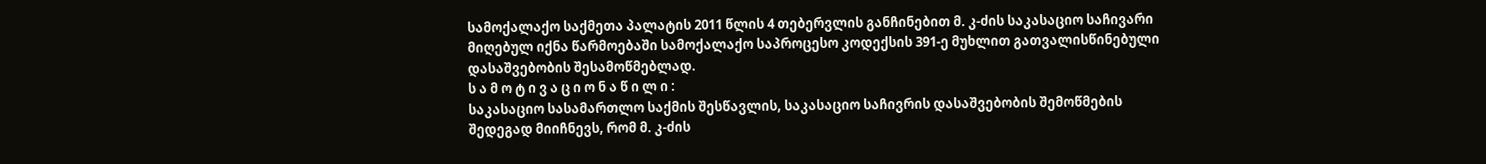სამოქალაქო საქმეთა პალატის 2011 წლის 4 თებერვლის განჩინებით მ. კ-ძის საკასაციო საჩივარი მიღებულ იქნა წარმოებაში სამოქალაქო საპროცესო კოდექსის 391-ე მუხლით გათვალისწინებული დასაშვებობის შესამოწმებლად.
ს ა მ ო ტ ი ვ ა ც ი ო ნ ა წ ი ლ ი :
საკასაციო სასამართლო საქმის შესწავლის, საკასაციო საჩივრის დასაშვებობის შემოწმების შედეგად მიიჩნევს, რომ მ. კ-ძის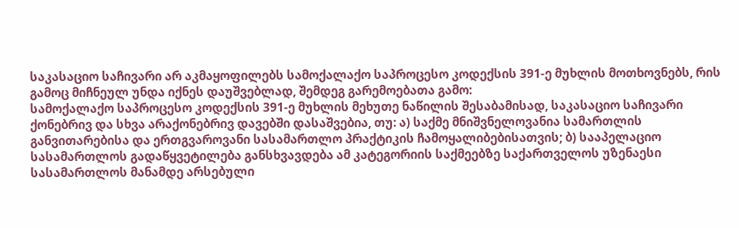საკასაციო საჩივარი არ აკმაყოფილებს სამოქალაქო საპროცესო კოდექსის 391-ე მუხლის მოთხოვნებს, რის გამოც მიჩნეულ უნდა იქნეს დაუშვებლად, შემდეგ გარემოებათა გამო:
სამოქალაქო საპროცესო კოდექსის 391-ე მუხლის მეხუთე ნაწილის შესაბამისად, საკასაციო საჩივარი ქონებრივ და სხვა არაქონებრივ დავებში დასაშვებია, თუ: ა) საქმე მნიშვნელოვანია სამართლის განვითარებისა და ერთგვაროვანი სასამართლო პრაქტიკის ჩამოყალიბებისათვის; ბ) სააპელაციო სასამართლოს გადაწყვეტილება განსხვავდება ამ კატეგორიის საქმეებზე საქართველოს უზენაესი სასამართლოს მანამდე არსებული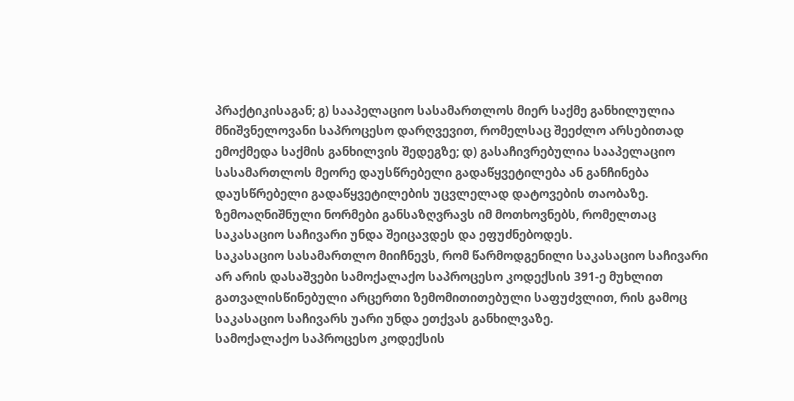პრაქტიკისაგან; გ) სააპელაციო სასამართლოს მიერ საქმე განხილულია მნიშვნელოვანი საპროცესო დარღვევით, რომელსაც შეეძლო არსებითად ემოქმედა საქმის განხილვის შედეგზე; დ) გასაჩივრებულია სააპელაციო სასამართლოს მეორე დაუსწრებელი გადაწყვეტილება ან განჩინება დაუსწრებელი გადაწყვეტილების უცვლელად დატოვების თაობაზე. ზემოაღნიშნული ნორმები განსაზღვრავს იმ მოთხოვნებს, რომელთაც საკასაციო საჩივარი უნდა შეიცავდეს და ეფუძნებოდეს.
საკასაციო სასამართლო მიიჩნევს, რომ წარმოდგენილი საკასაციო საჩივარი არ არის დასაშვები სამოქალაქო საპროცესო კოდექსის 391-ე მუხლით გათვალისწინებული არცერთი ზემომითითებული საფუძვლით, რის გამოც საკასაციო საჩივარს უარი უნდა ეთქვას განხილვაზე.
სამოქალაქო საპროცესო კოდექსის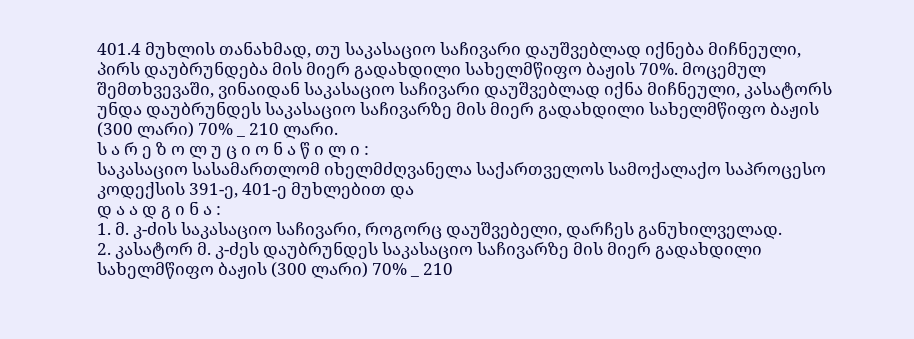401.4 მუხლის თანახმად, თუ საკასაციო საჩივარი დაუშვებლად იქნება მიჩნეული, პირს დაუბრუნდება მის მიერ გადახდილი სახელმწიფო ბაჟის 70%. მოცემულ შემთხვევაში, ვინაიდან საკასაციო საჩივარი დაუშვებლად იქნა მიჩნეული, კასატორს უნდა დაუბრუნდეს საკასაციო საჩივარზე მის მიერ გადახდილი სახელმწიფო ბაჟის (300 ლარი) 70% _ 210 ლარი.
ს ა რ ე ზ ო ლ უ ც ი ო ნ ა წ ი ლ ი :
საკასაციო სასამართლომ იხელმძღვანელა საქართველოს სამოქალაქო საპროცესო კოდექსის 391-ე, 401-ე მუხლებით და
დ ა ა დ გ ი ნ ა :
1. მ. კ-ძის საკასაციო საჩივარი, როგორც დაუშვებელი, დარჩეს განუხილველად.
2. კასატორ მ. კ-ძეს დაუბრუნდეს საკასაციო საჩივარზე მის მიერ გადახდილი სახელმწიფო ბაჟის (300 ლარი) 70% _ 210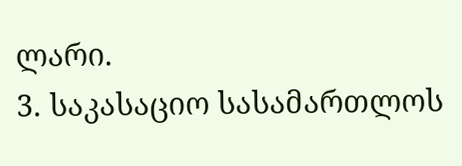ლარი.
3. საკასაციო სასამართლოს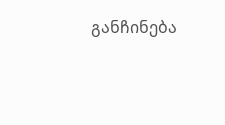განჩინება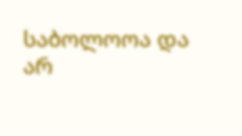საბოლოოა და არ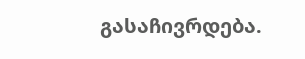გასაჩივრდება.